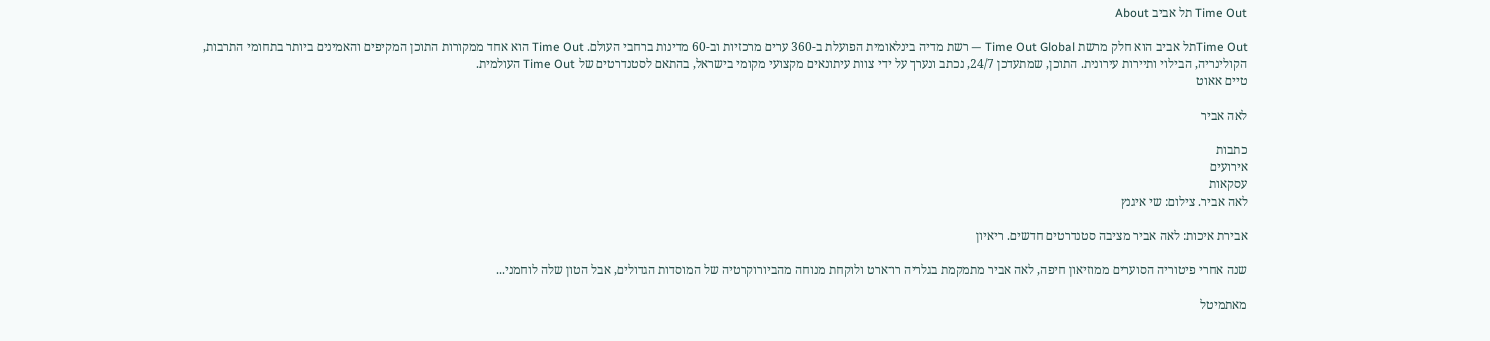Time Out תל אביב About

Time Outתל אביב הוא חלק מרשת Time Out Global — רשת מדיה בינלאומית הפועלת ב-360 ערים מרכזיות וב-60 מדינות ברחבי העולם. Time Out הוא אחד ממקורות התוכן המקיפים והאמינים ביותר בתחומי התרבות, הקולינריה, הבילוי ותיירות עירונית. התוכן, שמתעדכן 24/7, נכתב ונערך על ידי צוות עיתונאים מקצועי מקומי בישראל, בהתאם לסטנדרטים של Time Out העולמית.
טיים אאוט

לאה אביר

כתבות
אירועים
עסקאות
לאה אביר. צילום: שי איגנץ

אבירת איכות: לאה אביר מציבה סטנדרטים חדשים. ריאיון

שנה אחרי פיטוריה הסוערים ממוזיאון חיפה, לאה אביר מתמקמת בגלריה רו־ארט ולוקחת מנוחה מהביורוקרטיה של המוסדות הגדולים, אבל הטון שלה לוחמני...

מאתמיטל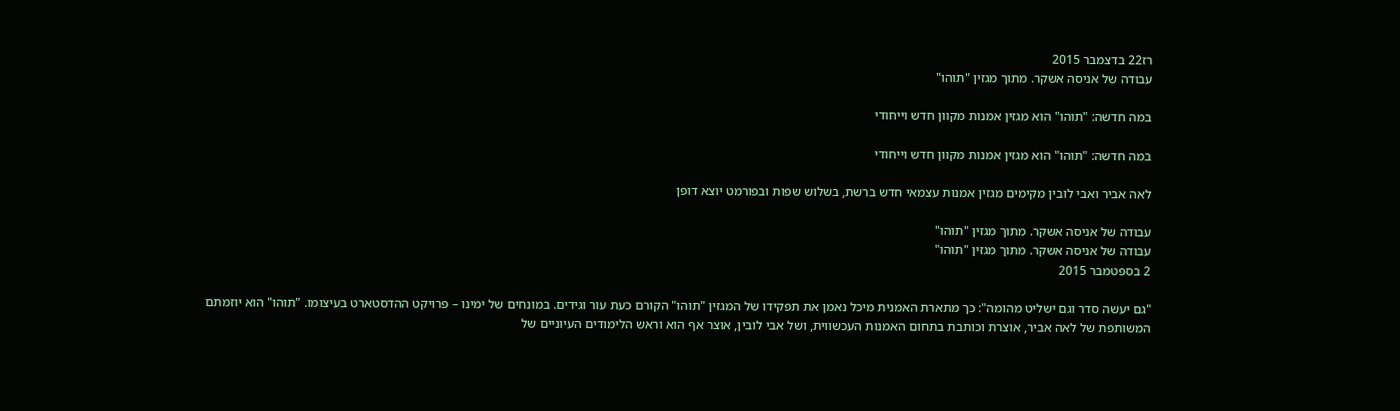רז22 בדצמבר 2015
עבודה של אניסה אשקר. מתוך מגזין "תוהו"

במה חדשה: "תוהו" הוא מגזין אמנות מקוון חדש וייחודי

במה חדשה: "תוהו" הוא מגזין אמנות מקוון חדש וייחודי

לאה אביר ואבי לובין מקימים מגזין אמנות עצמאי חדש ברשת, בשלוש שפות ובפורמט יוצא דופן

עבודה של אניסה אשקר. מתוך מגזין "תוהו"
עבודה של אניסה אשקר. מתוך מגזין "תוהו"
2 בספטמבר 2015

"גם יעשה סדר וגם ישליט מהומה": כך מתארת האמנית מיכל נאמן את תפקידו של המגזין "תוהו" הקורם כעת עור וגידים. במונחים של ימינו – פרויקט ההדסטארט בעיצומו. "תוהו" הוא יוזמתם המשותפת של לאה אביר, אוצרת וכותבת בתחום האמנות העכשווית, ושל אבי לובין, אוצר אף הוא וראש הלימודים העיוניים של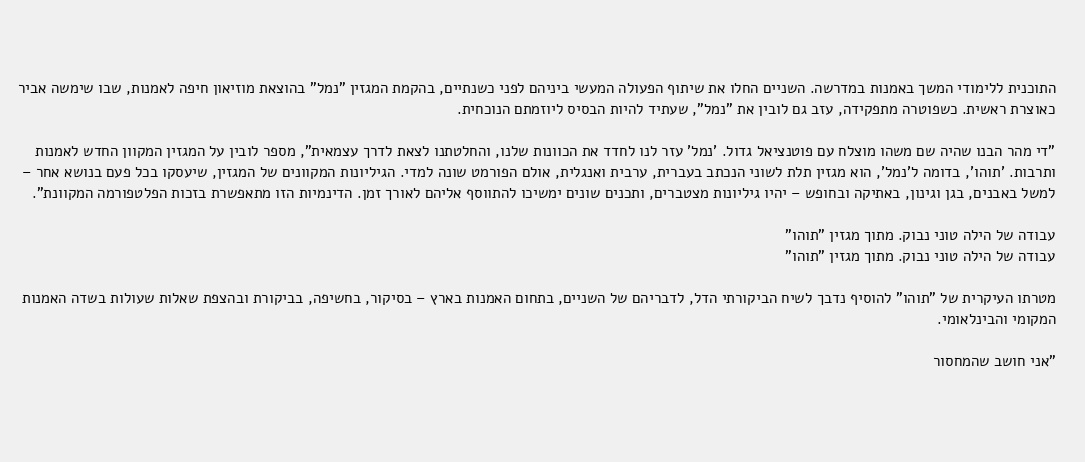התוכנית ללימודי המשך באמנות במדרשה. השניים החלו את שיתוף הפעולה המעשי ביניהם לפני כשנתיים, בהקמת המגזין "נמל" בהוצאת מוזיאון חיפה לאמנות, שבו שימשה אביר כאוצרת ראשית. כשפוטרה מתפקידה, עזב גם לובין את "נמל", שעתיד להיות הבסיס ליוזמתם הנוכחית.

"די מהר הבנו שהיה שם משהו מוצלח עם פוטנציאל גדול. 'נמל' עזר לנו לחדד את הכוונות שלנו, והחלטתנו לצאת לדרך עצמאית", מספר לובין על המגזין המקוון החדש לאמנות ותרבות. 'תוהו', בדומה ל'נמל', הוא מגזין תלת לשוני הנכתב בעברית, ערבית ואנגלית, אולם הפורמט שונה למדי. הגיליונות המקוונים של המגזין, שיעסקו בכל פעם בנושא אחר – למשל באבנים, בגן וגינון, באתיקה ובחופש – יהיו גיליונות מצטברים, ותכנים שונים ימשיכו להתווסף אליהם לאורך זמן. הדינמיות הזו מתאפשרת בזכות הפלטפורמה המקוונת".

עבודה של הילה טוני נבוק. מתוך מגזין "תוהו"
עבודה של הילה טוני נבוק. מתוך מגזין "תוהו"

מטרתו העיקרית של "תוהו" להוסיף נדבך לשיח הביקורתי הדל, לדבריהם של השניים, בתחום האמנות בארץ – בסיקור, בחשיפה, בביקורת ובהצפת שאלות שעולות בשדה האמנות המקומי והבינלאומי.

"אני חושב שהמחסור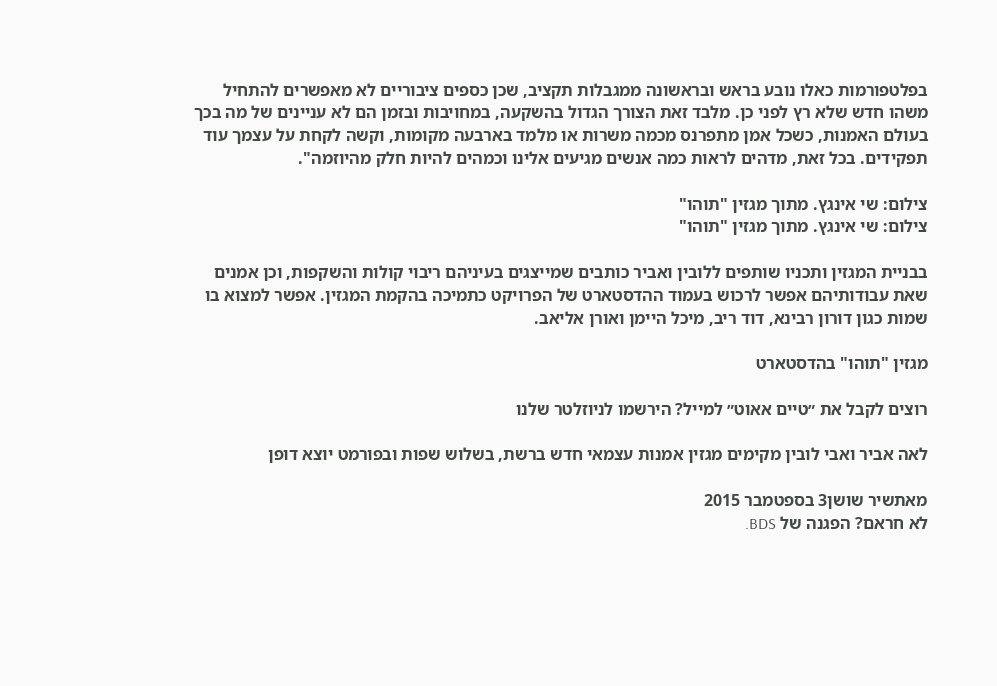בפלטפורמות כאלו נובע בראש ובראשונה ממגבלות תקציב, שכן כספים ציבוריים לא מאפשרים להתחיל משהו חדש שלא רץ לפני כן. מלבד זאת הצורך הגדול בהשקעה, במחויבות ובזמן הם לא עניינים של מה בכך בעולם האמנות, כשכל אמן מתפרנס מכמה משרות או מלמד בארבעה מקומות, וקשה לקחת על עצמך עוד תפקידים. בכל זאת, מדהים לראות כמה אנשים מגיעים אלינו וכמהים להיות חלק מהיוזמה".

צילום: שי אינגץ. מתוך מגזין "תוהו"
צילום: שי אינגץ. מתוך מגזין "תוהו"

בבניית המגזין ותכניו שותפים ללובין ואביר כותבים שמייצגים בעיניהם ריבוי קולות והשקפות, וכן אמנים שאת עבודותיהם אפשר לרכוש בעמוד ההדסטארט של הפרויקט כתמיכה בהקמת המגזין. אפשר למצוא בו שמות כגון דורון רבינא, דוד ריב, מיכל היימן ואורן אליאב.

מגזין "תוהו" בהדסטארט

רוצים לקבל את ״טיים אאוט״ למייל? הירשמו לניוזלטר שלנו

לאה אביר ואבי לובין מקימים מגזין אמנות עצמאי חדש ברשת, בשלוש שפות ובפורמט יוצא דופן

מאתשיר שושן3 בספטמבר 2015
לא חראם? הפגנה של BDS.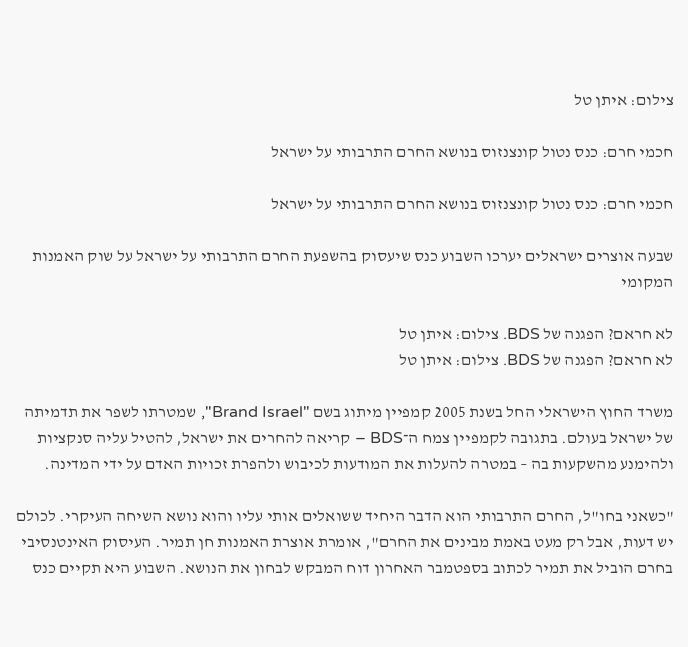צילום: איתן טל

חכמי חרם: כנס נטול קונצנזוס בנושא החרם התרבותי על ישראל

חכמי חרם: כנס נטול קונצנזוס בנושא החרם התרבותי על ישראל

שבעה אוצרים ישראלים יערכו השבוע כנס שיעסוק בהשפעת החרם התרבותי על ישראל על שוק האמנות המקומי

לא חראם? הפגנה של BDS. צילום: איתן טל
לא חראם? הפגנה של BDS. צילום: איתן טל

משרד החוץ הישראלי החל בשנת 2005 קמפיין מיתוג בשם "Brand Israel", שמטרתו לשפר את תדמיתה של ישראל בעולם. בתגובה לקמפיין צמח ה־BDS – קריאה להחרים את ישראל, להטיל עליה סנקציות ולהימנע מהשקעות בה – במטרה להעלות את המודעות לכיבוש ולהפרת זכויות האדם על ידי המדינה.

"כשאני בחו"ל, החרם התרבותי הוא הדבר היחיד ששואלים אותי עליו והוא נושא השיחה העיקרי. לכולם יש דעות, אבל רק מעט באמת מבינים את החרם", אומרת אוצרת האמנות חן תמיר. העיסוק האינטנסיבי בחרם הוביל את תמיר לכתוב בספטמבר האחרון דוח המבקש לבחון את הנושא. השבוע היא תקיים כנס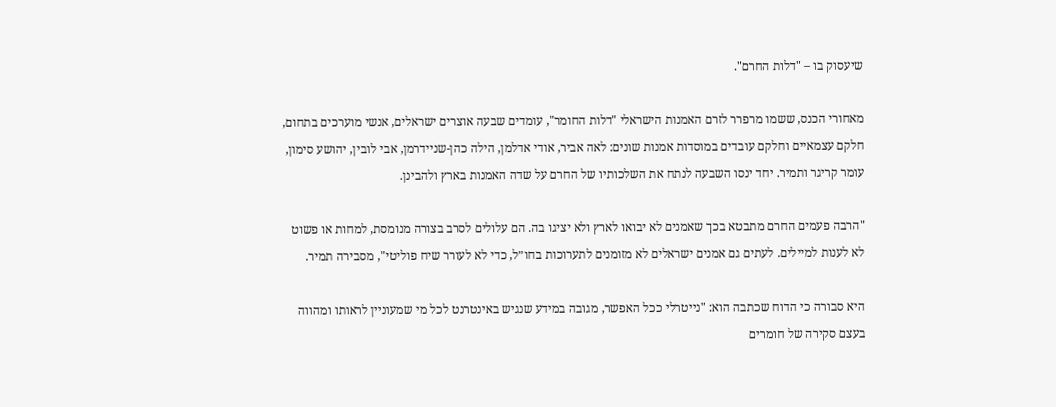שיעסוק בו – "דלות החרם".

מאחורי הכנס, ששמו מרפרר לזרם האמנות הישראלי "דלות החומר", עומדים שבעה אוצרים ישראלים, אנשי מוערכים בתחום, חלקם עצמאיים וחלקם עובדים במוסדות אמנות שונים: לאה אביר, אודי אדלמן, הילה כהן-שניידרמן, אבי לובין, יהושע סימון, עומר קריגר ותמיר. יחד ינסו השבעה לנתח את השלכותיו של החרם על שדה האמנות בארץ ולהבינן.

"הרבה פעמים החרם מתבטא בכך שאמנים לא יבואו לארץ ולא יציגו בה. הם עלולים לסרב בצורה מנומסת, למחות או פשוט לא לענות למיילים. לעתים גם אמנים ישראלים לא מזומנים לתערוכות בחו״ל, כדי לא לעורר שיח פוליטי", מסבירה תמיר.

היא סבורה כי הדוח שכתבה הוא: "נייטרלי ככל האפשר, מגובה במידע שנגיש באינטרנט לכל מי שמעוניין לראותו ומהווה בעצם סקירה של חומרים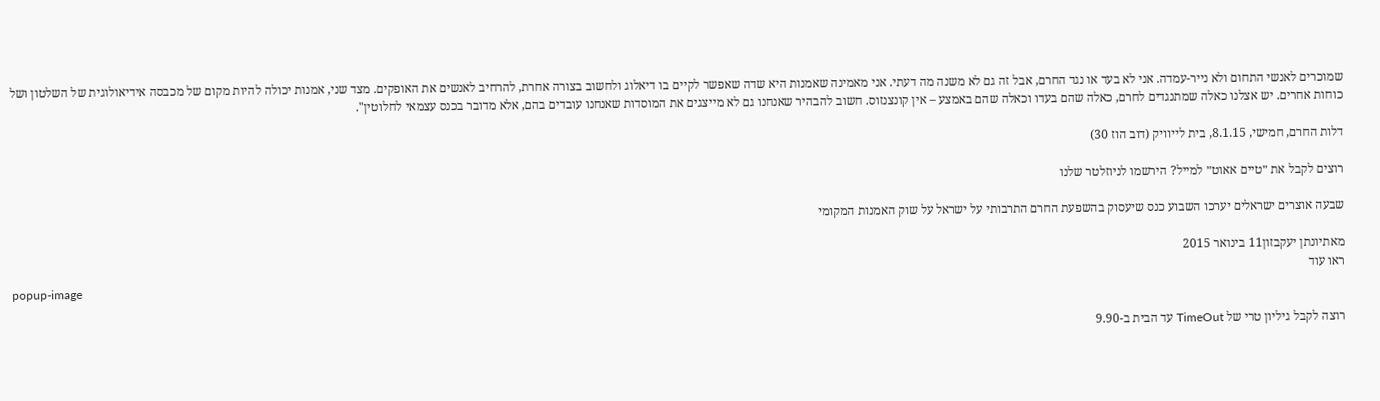שמוכרים לאנשי התחום ולא נייר-עמדה. אני לא בעד או נגד החרם, אבל זה גם לא משנה מה דעתי. אני מאמינה שאמנות היא שדה שאפשר לקיים בו דיאלוג ולחשוב בצורה אחרת, להרחיב לאנשים את האופקים. מצד שני, אמנות יכולה להיות מקום של מכבסה אידיאולוגית של השלטון ושל כוחות אחרים. יש אצלנו כאלה שמתנגדים לחרם, כאלה שהם בעדו וכאלה שהם באמצע – אין קונצנזוס. חשוב להבהיר שאנחנו גם לא מייצגים את המוסדות שאנחנו עובדים בהם, אלא מדובר בכנס עצמאי לחלוטין".

דלות החרם, חמישי, 8.1.15, בית לייוויק (דוב הוז 30)

רוצים לקבל את ״טיים אאוט״ למייל? הירשמו לניוזלטר שלנו

שבעה אוצרים ישראלים יערכו השבוע כנס שיעסוק בהשפעת החרם התרבותי על ישראל על שוק האמנות המקומי

מאתיונתן יעקבזון11 בינואר 2015
ראו עוד
popup-image

רוצה לקבל גיליון טרי של TimeOut עד הבית ב-9.90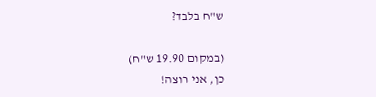ש"ח בלבד?

(במקום 19.90 ש"ח)
כן, אני רוצה!